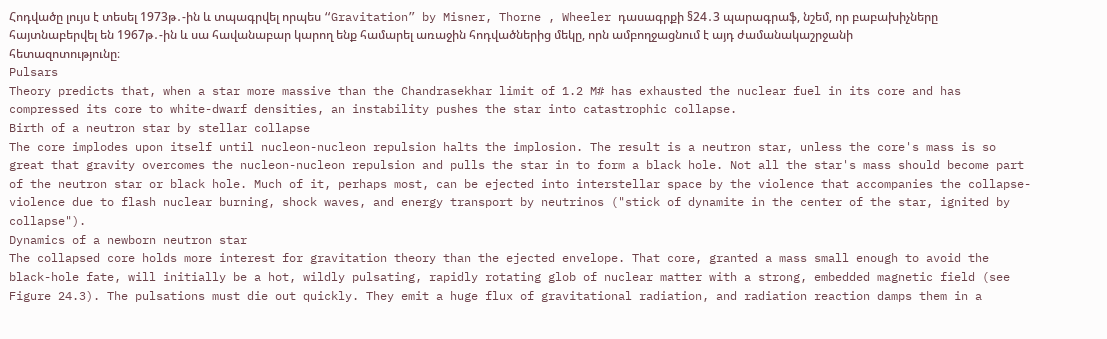Հոդվածը լույս է տեսել 1973թ․-ին և տպագրվել որպես “Gravitation” by Misner, Thorne , Wheeler դասագրքի §24․3 պարագրաֆ, նշեմ, որ բաբախիչները հայտնաբերվել են 1967թ․-ին և սա հավանաբար կարող ենք համարել առաջին հոդվածներից մեկը, որն ամբողջացնում է այդ ժամանակաշրջանի հետազոտությունը։
Pulsars
Theory predicts that, when a star more massive than the Chandrasekhar limit of 1.2 M# has exhausted the nuclear fuel in its core and has compressed its core to white-dwarf densities, an instability pushes the star into catastrophic collapse.
Birth of a neutron star by stellar collapse
The core implodes upon itself until nucleon-nucleon repulsion halts the implosion. The result is a neutron star, unless the core's mass is so great that gravity overcomes the nucleon-nucleon repulsion and pulls the star in to form a black hole. Not all the star's mass should become part of the neutron star or black hole. Much of it, perhaps most, can be ejected into interstellar space by the violence that accompanies the collapse-violence due to flash nuclear burning, shock waves, and energy transport by neutrinos ("stick of dynamite in the center of the star, ignited by collapse").
Dynamics of a newborn neutron star
The collapsed core holds more interest for gravitation theory than the ejected envelope. That core, granted a mass small enough to avoid the black-hole fate, will initially be a hot, wildly pulsating, rapidly rotating glob of nuclear matter with a strong, embedded magnetic field (see Figure 24.3). The pulsations must die out quickly. They emit a huge flux of gravitational radiation, and radiation reaction damps them in a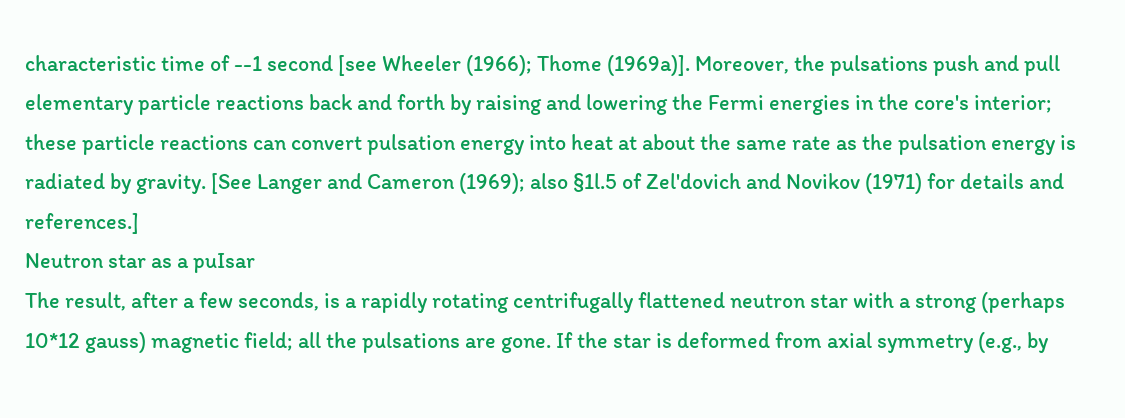characteristic time of --1 second [see Wheeler (1966); Thome (1969a)]. Moreover, the pulsations push and pull elementary particle reactions back and forth by raising and lowering the Fermi energies in the core's interior; these particle reactions can convert pulsation energy into heat at about the same rate as the pulsation energy is radiated by gravity. [See Langer and Cameron (1969); also §1l.5 of Zel'dovich and Novikov (1971) for details and references.]
Neutron star as a puIsar
The result, after a few seconds, is a rapidly rotating centrifugally flattened neutron star with a strong (perhaps 10*12 gauss) magnetic field; all the pulsations are gone. If the star is deformed from axial symmetry (e.g., by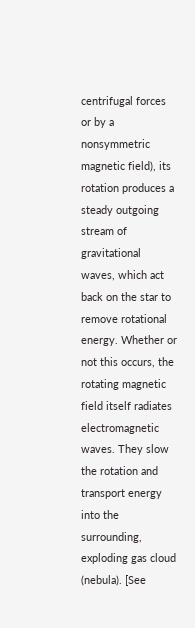centrifugal forces or by a nonsymmetric magnetic field), its rotation produces a steady outgoing stream of gravitational waves, which act back on the star to remove rotational energy. Whether or not this occurs, the rotating magnetic field itself radiates electromagnetic waves. They slow the rotation and transport energy into the surrounding, exploding gas cloud (nebula). [See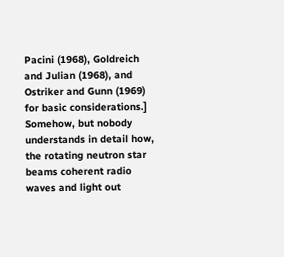Pacini (1968), Goldreich and Julian (1968), and Ostriker and Gunn (1969) for basic considerations.]
Somehow, but nobody understands in detail how, the rotating neutron star beams coherent radio waves and light out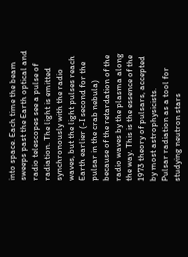into space. Each time the beam sweeps past the Earth optical and radio telescopes see a pulse of radiation. The light is emitted synchronously with the radio waves, but the light pulses reach Earth earlier (-I second for the pulsar in the crab nebula) because of the retardation of the radio waves by the plasma along the way. This is the essence of the 1973 theory of pulsars, accepted by most astrophysicists.
Pulsar radiation as a tool for studying neutron stars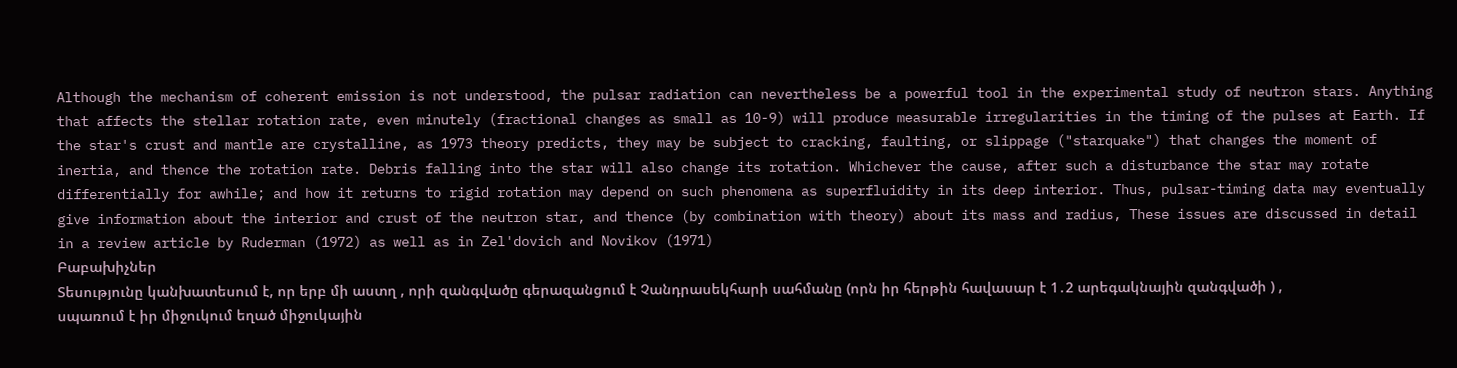Although the mechanism of coherent emission is not understood, the pulsar radiation can nevertheless be a powerful tool in the experimental study of neutron stars. Anything that affects the stellar rotation rate, even minutely (fractional changes as small as 10-9) will produce measurable irregularities in the timing of the pulses at Earth. If the star's crust and mantle are crystalline, as 1973 theory predicts, they may be subject to cracking, faulting, or slippage ("starquake") that changes the moment of inertia, and thence the rotation rate. Debris falling into the star will also change its rotation. Whichever the cause, after such a disturbance the star may rotate differentially for awhile; and how it returns to rigid rotation may depend on such phenomena as superfluidity in its deep interior. Thus, pulsar-timing data may eventually give information about the interior and crust of the neutron star, and thence (by combination with theory) about its mass and radius, These issues are discussed in detail in a review article by Ruderman (1972) as well as in Zel'dovich and Novikov (1971)
Բաբախիչներ
Տեսությունը կանխատեսում է, որ երբ մի աստղ , որի զանգվածը գերազանցում է Չանդրասեկհարի սահմանը (որն իր հերթին հավասար է 1․2 արեգակնային զանգվածի ) , սպառում է իր միջուկում եղած միջուկային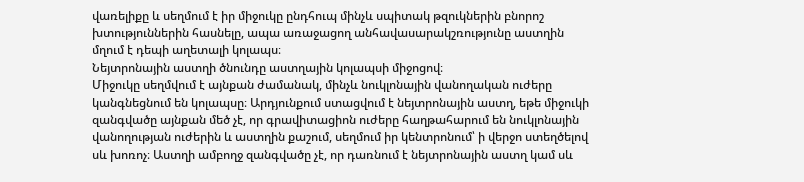վառելիքը և սեղմում է իր միջուկը ընդհուպ մինչև սպիտակ թզուկներին բնորոշ խտություններին հասնելը, ապա առաջացող անհավասարակշռությունը աստղին մղում է դեպի աղետալի կոլապս։
Նեյտրոնային աստղի ծնունդը աստղային կոլապսի միջոցով։
Միջուկը սեղմվում է այնքան ժամանակ, մինչև նուկլոնային վանողական ուժերը կանգնեցնում են կոլապսը։ Արդյունքում ստացվում է նեյտրոնային աստղ, եթե միջուկի զանգվածը այնքան մեծ չէ, որ գրավիտացիոն ուժերը հաղթահարում են նուկլոնային վանողության ուժերին և աստղին քաշում, սեղմում իր կենտրոնում՝ ի վերջո ստեղծելով սև խոռոչ։ Աստղի ամբողջ զանգվածը չէ, որ դառնում է նեյտրոնային աստղ կամ սև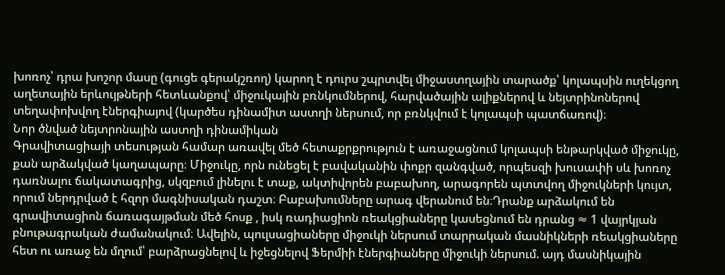խոռոչ՝ դրա խոշոր մասը (գուցե գերակշռող) կարող է դուրս շպրտվել միջաստղային տարածք՝ կոլապսին ուղեկցող աղետային երևույթների հետևանքով՝ միջուկային բռնկումներով, հարվածային ալիքներով և նեյտրինոներով տեղափոխվող էներգիայով (կարծես դինամիտ աստղի ներսում, որ բռնկվում է կոլապսի պատճառով)։
Նոր ծնված նեյտրոնային աստղի դինամիկան
Գրավիտացիայի տեսության համար առավել մեծ հետաքրքրություն է առաջացնում կոլապսի ենթարկված միջուկը, քան արձակված կաղապարը։ Միջուկը, որն ունեցել է բավականին փոքր զանգված, որպեսզի խուսափի սև խոռոչ դառնալու ճակատագրից, սկզբում լինելու է տաք, ակտիվորեն բաբախող, արագորեն պտտվող միջուկների կույտ, որում ներդրված է հզոր մագնիսական դաշտ։ Բաբախումները արագ վերանում են։Դրանք արձակում են գրավիտացիոն ճառագայթման մեծ հոսք , իսկ ռադիացիոն ռեակցիաները կասեցնում են դրանց ≈ 1 վայրկյան բնութագրական ժամանակում։ Ավելին, պուլսացիաները միջուկի ներսում տարրական մասնիկների ռեակցիաները հետ ու առաջ են մղում՝ բարձրացնելով և իջեցնելով Ֆերմիի էներգիաները միջուկի ներսում. այդ մասնիկային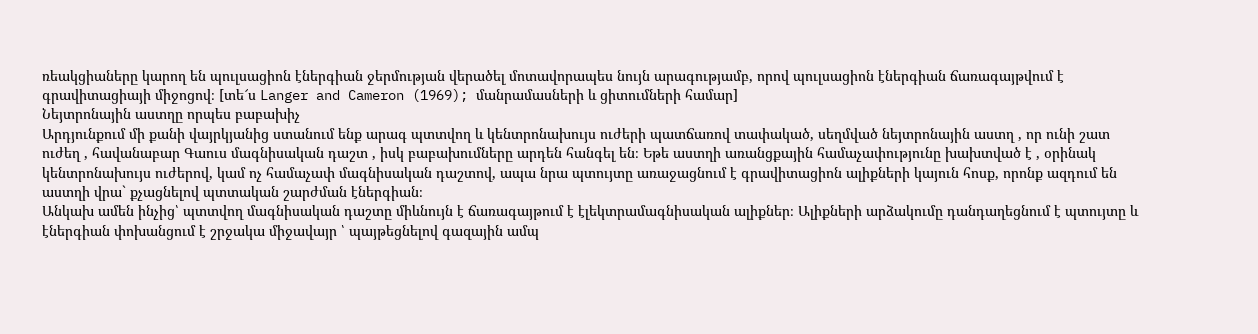ռեակցիաները կարող են պուլսացիոն էներգիան ջերմության վերածել մոտավորապես նույն արագությամբ, որով պուլսացիոն էներգիան ճառագայթվում է գրավիտացիայի միջոցով։ [տե՜ս Langer and Cameron (1969); մանրամասների և ցիտումների համար]
Նեյտրոնային աստղը որպես բաբախիչ
Արդյունքում մի քանի վայրկյանից ստանում ենք արագ պտտվող և կենտրոնախույս ուժերի պատճառով տափակած, սեղմված նեյտրոնային աստղ , որ ունի շատ ուժեղ , հավանաբար Գաուս մագնիսական դաշտ , իսկ բաբախումները արդեն հանգել են։ Եթե աստղի առանցքային համաչափությունը խախտված է , օրինակ կենտրոնախույս ուժերով, կամ ոչ համաչափ մագնիսական դաշտով, ապա նրա պտույտը առաջացնում է գրավիտացիոն ալիքների կայուն հոսք, որոնք ազդում են աստղի վրա` քչացնելով պտտական շարժման էներգիան։
Անկախ ամեն ինչից՝ պտտվող մագնիսական դաշտը միևնույն է ճառագայթում է էլեկտրամագնիսական ալիքներ։ Ալիքների արձակումը դանդաղեցնում է պտույտը և էներգիան փոխանցում է շրջակա միջավայր ՝ պայթեցնելով գազային ամպ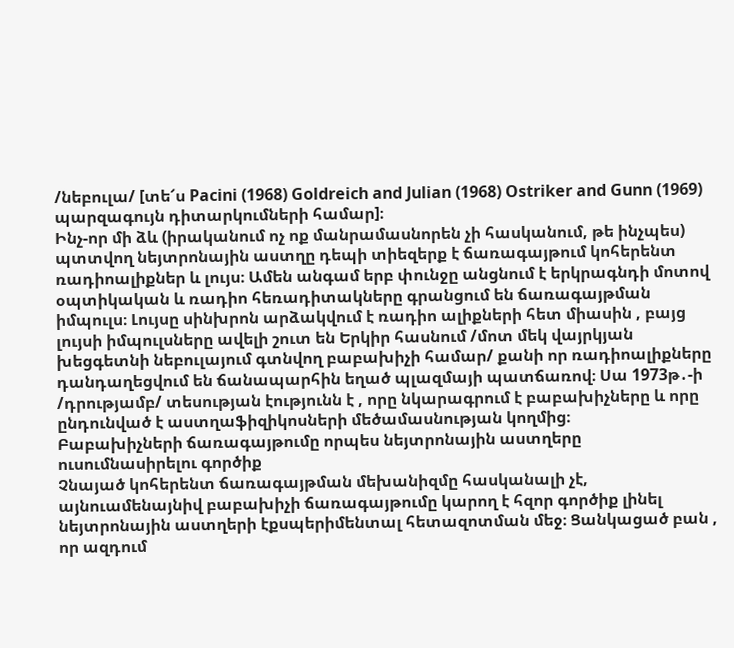/նեբուլա/ [տե՜ս Pacini (1968) Goldreich and Julian (1968) Ostriker and Gunn (1969) պարզագույն դիտարկումների համար]։
Ինչ-որ մի ձև (իրականում ոչ ոք մանրամասնորեն չի հասկանում, թե ինչպես) պտտվող նեյտրոնային աստղը դեպի տիեզերք է ճառագայթում կոհերենտ ռադիոալիքներ և լույս։ Ամեն անգամ երբ փունջը անցնում է երկրագնդի մոտով օպտիկական և ռադիո հեռադիտակները գրանցում են ճառագայթման իմպուլս։ Լույսը սինխրոն արձակվում է ռադիո ալիքների հետ միասին , բայց լույսի իմպուլսները ավելի շուտ են Երկիր հասնում /մոտ մեկ վայրկյան խեցգետնի նեբուլայում գտնվող բաբախիչի համար/ քանի որ ռադիոալիքները դանդաղեցվում են ճանապարհին եղած պլազմայի պատճառով։ Սա 1973թ․-ի /դրությամբ/ տեսության էությունն է , որը նկարագրում է բաբախիչները և որը ընդունված է աստղաֆիզիկոսների մեծամասնության կողմից։
Բաբախիչների ճառագայթումը որպես նեյտրոնային աստղերը
ուսումնասիրելու գործիք
Չնայած կոհերենտ ճառագայթման մեխանիզմը հասկանալի չէ, այնուամենայնիվ բաբախիչի ճառագայթումը կարող է հզոր գործիք լինել նեյտրոնային աստղերի էքսպերիմենտալ հետազոտման մեջ։ Ցանկացած բան , որ ազդում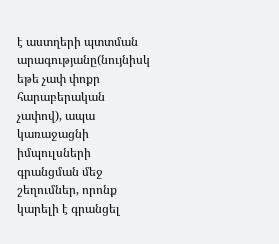է աստղերի պտտման արագությանը(նույնիսկ եթե չափ փոքր հարաբերական չափով), ապա կառաջացնի իմպուլսների գրանցման մեջ շեղումներ, որոնք կարելի է գրանցել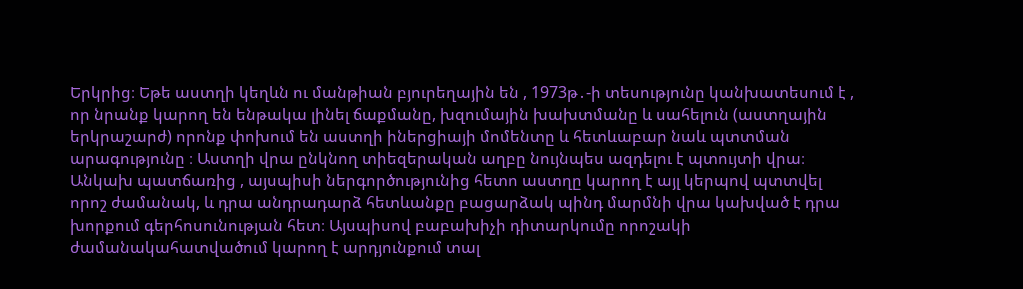Երկրից։ Եթե աստղի կեղևն ու մանթիան բյուրեղային են , 1973թ․-ի տեսությունը կանխատեսում է , որ նրանք կարող են ենթակա լինել ճաքմանը, խզումային խախտմանը և սահելուն (աստղային երկրաշարժ) որոնք փոխում են աստղի իներցիայի մոմենտը և հետևաբար նաև պտտման արագությունը ։ Աստղի վրա ընկնող տիեզերական աղբը նույնպես ազդելու է պտույտի վրա։ Անկախ պատճառից , այսպիսի ներգործությունից հետո աստղը կարող է այլ կերպով պտտվել որոշ ժամանակ, և դրա անդրադարձ հետևանքը բացարձակ պինդ մարմնի վրա կախված է դրա խորքում գերհոսունության հետ։ Այսպիսով բաբախիչի դիտարկումը որոշակի ժամանակահատվածում կարող է արդյունքում տալ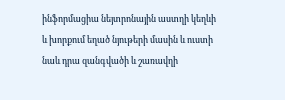ինֆորմացիա նեյտրոնային աստղի կեղևի և խորքում եղած նյութերի մասին և ուստի նաև դրա զանգվածի և շառավղի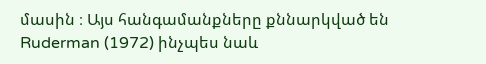մասին ։ Այս հանգամանքները քննարկված են Ruderman (1972) ինչպես նաև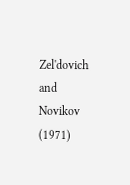Zel'dovich and Novikov (1971)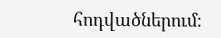հոդվածներում։